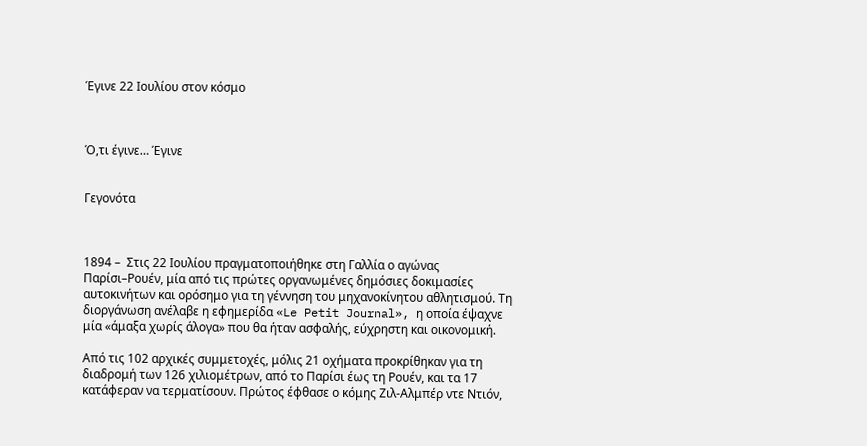Έγινε 22 Ιουλίου στον κόσμο



Ό,τι έγινε… Έγινε


Γεγονότα



1894 –  Στις 22 Ιουλίου πραγματοποιήθηκε στη Γαλλία ο αγώνας Παρίσι–Ρουέν, μία από τις πρώτες οργανωμένες δημόσιες δοκιμασίες αυτοκινήτων και ορόσημο για τη γέννηση του μηχανοκίνητου αθλητισμού. Τη διοργάνωση ανέλαβε η εφημερίδα «Le Petit Journal», η οποία έψαχνε μία «άμαξα χωρίς άλογα» που θα ήταν ασφαλής, εύχρηστη και οικονομική.

Από τις 102 αρχικές συμμετοχές, μόλις 21 οχήματα προκρίθηκαν για τη διαδρομή των 126 χιλιομέτρων, από το Παρίσι έως τη Ρουέν, και τα 17 κατάφεραν να τερματίσουν. Πρώτος έφθασε ο κόμης Ζιλ-Αλμπέρ ντε Ντιόν,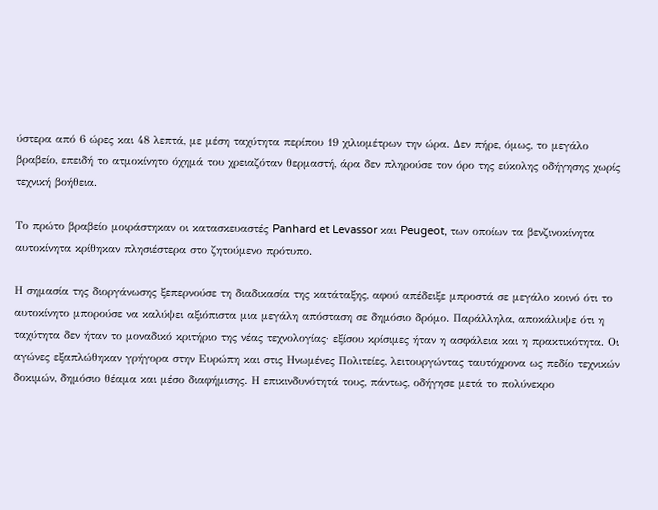ύστερα από 6 ώρες και 48 λεπτά, με μέση ταχύτητα περίπου 19 χιλιομέτρων την ώρα. Δεν πήρε, όμως, το μεγάλο βραβείο, επειδή το ατμοκίνητο όχημά του χρειαζόταν θερμαστή, άρα δεν πληρούσε τον όρο της εύκολης οδήγησης χωρίς τεχνική βοήθεια.

Το πρώτο βραβείο μοιράστηκαν οι κατασκευαστές Panhard et Levassor και Peugeot, των οποίων τα βενζινοκίνητα αυτοκίνητα κρίθηκαν πλησιέστερα στο ζητούμενο πρότυπο.

Η σημασία της διοργάνωσης ξεπερνούσε τη διαδικασία της κατάταξης, αφού απέδειξε μπροστά σε μεγάλο κοινό ότι το αυτοκίνητο μπορούσε να καλύψει αξιόπιστα μια μεγάλη απόσταση σε δημόσιο δρόμο. Παράλληλα, αποκάλυψε ότι η ταχύτητα δεν ήταν το μοναδικό κριτήριο της νέας τεχνολογίας· εξίσου κρίσιμες ήταν η ασφάλεια και η πρακτικότητα. Οι αγώνες εξαπλώθηκαν γρήγορα στην Ευρώπη και στις Ηνωμένες Πολιτείες, λειτουργώντας ταυτόχρονα ως πεδίο τεχνικών δοκιμών, δημόσιο θέαμα και μέσο διαφήμισης. Η επικινδυνότητά τους, πάντως, οδήγησε μετά το πολύνεκρο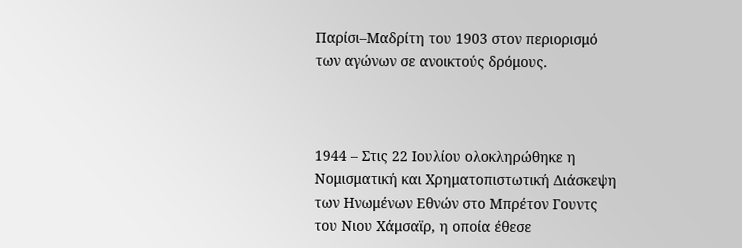Παρίσι–Μαδρίτη του 1903 στον περιορισμό των αγώνων σε ανοικτούς δρόμους.



1944 – Στις 22 Ιουλίου ολοκληρώθηκε η Νομισματική και Χρηματοπιστωτική Διάσκεψη των Ηνωμένων Εθνών στο Μπρέτον Γουντς του Νιου Χάμσαϊρ, η οποία έθεσε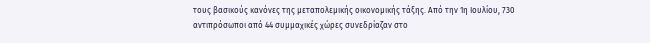τους βασικούς κανόνες της μεταπολεμικής οικονομικής τάξης. Από την 1η Ιουλίου, 730 αντιπρόσωποι από 44 συμμαχικές χώρες συνεδρίαζαν στο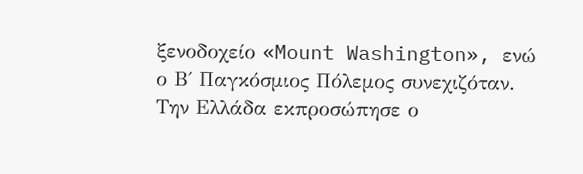ξενοδοχείο «Mount Washington», ενώ ο Β΄ Παγκόσμιος Πόλεμος συνεχιζόταν. Την Ελλάδα εκπροσώπησε ο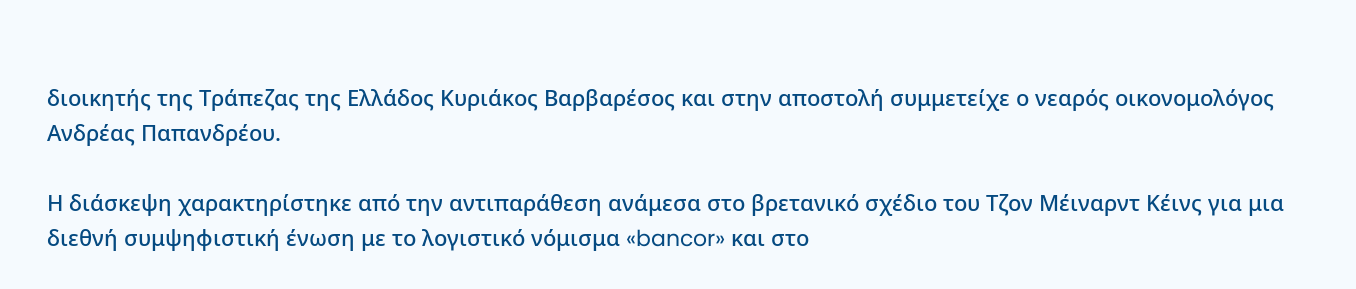διοικητής της Τράπεζας της Ελλάδος Κυριάκος Βαρβαρέσος και στην αποστολή συμμετείχε ο νεαρός οικονομολόγος Ανδρέας Παπανδρέου.

Η διάσκεψη χαρακτηρίστηκε από την αντιπαράθεση ανάμεσα στο βρετανικό σχέδιο του Τζον Μέιναρντ Κέινς για μια διεθνή συμψηφιστική ένωση με το λογιστικό νόμισμα «bancor» και στο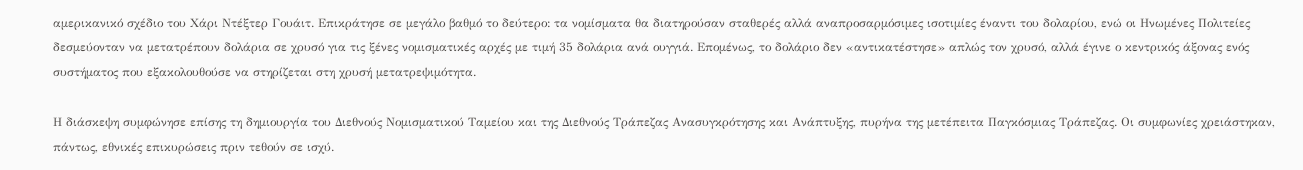αμερικανικό σχέδιο του Χάρι Ντέξτερ Γουάιτ. Επικράτησε σε μεγάλο βαθμό το δεύτερο: τα νομίσματα θα διατηρούσαν σταθερές αλλά αναπροσαρμόσιμες ισοτιμίες έναντι του δολαρίου, ενώ οι Ηνωμένες Πολιτείες δεσμεύονταν να μετατρέπουν δολάρια σε χρυσό για τις ξένες νομισματικές αρχές με τιμή 35 δολάρια ανά ουγγιά. Επομένως, το δολάριο δεν «αντικατέστησε» απλώς τον χρυσό, αλλά έγινε ο κεντρικός άξονας ενός συστήματος που εξακολουθούσε να στηρίζεται στη χρυσή μετατρεψιμότητα.

Η διάσκεψη συμφώνησε επίσης τη δημιουργία του Διεθνούς Νομισματικού Ταμείου και της Διεθνούς Τράπεζας Ανασυγκρότησης και Ανάπτυξης, πυρήνα της μετέπειτα Παγκόσμιας Τράπεζας. Οι συμφωνίες χρειάστηκαν, πάντως, εθνικές επικυρώσεις πριν τεθούν σε ισχύ.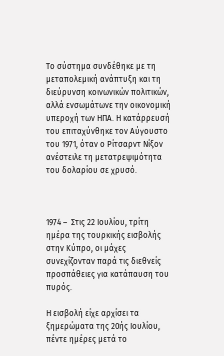Το σύστημα συνδέθηκε με τη μεταπολεμική ανάπτυξη και τη διεύρυνση κοινωνικών πολιτικών, αλλά ενσωμάτωνε την οικονομική υπεροχή των ΗΠΑ. Η κατάρρευσή του επιταχύνθηκε τον Αύγουστο του 1971, όταν ο Ρίτσαρντ Νίξον ανέστειλε τη μετατρεψιμότητα του δολαρίου σε χρυσό.



1974 –  Στις 22 Ιουλίου, τρίτη ημέρα της τουρκικής εισβολής στην Κύπρο, οι μάχες συνεχίζονταν παρά τις διεθνείς προσπάθειες για κατάπαυση του πυρός.

Η εισβολή είχε αρχίσει τα ξημερώματα της 20ής Ιουλίου, πέντε ημέρες μετά το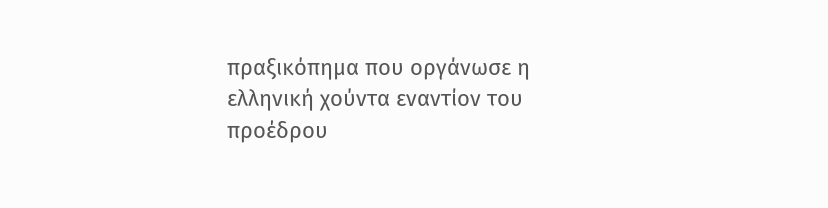πραξικόπημα που οργάνωσε η ελληνική χούντα εναντίον του προέδρου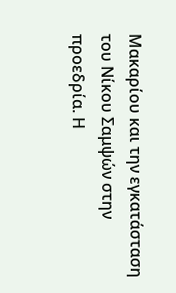Μακαρίου και την εγκατάσταση του Νίκου Σαμψών στην προεδρία. Η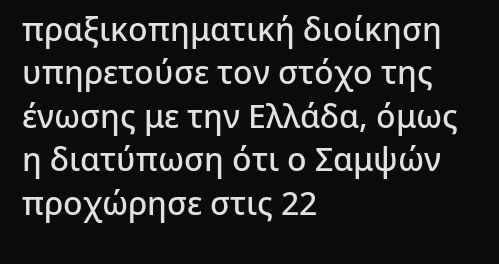πραξικοπηματική διοίκηση υπηρετούσε τον στόχο της ένωσης με την Ελλάδα, όμως η διατύπωση ότι ο Σαμψών προχώρησε στις 22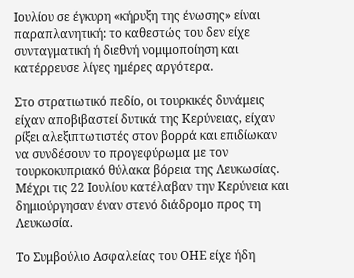Ιουλίου σε έγκυρη «κήρυξη της ένωσης» είναι παραπλανητική: το καθεστώς του δεν είχε συνταγματική ή διεθνή νομιμοποίηση και κατέρρευσε λίγες ημέρες αργότερα.

Στο στρατιωτικό πεδίο, οι τουρκικές δυνάμεις είχαν αποβιβαστεί δυτικά της Κερύνειας, είχαν ρίξει αλεξιπτωτιστές στον βορρά και επιδίωκαν να συνδέσουν το προγεφύρωμα με τον τουρκοκυπριακό θύλακα βόρεια της Λευκωσίας. Μέχρι τις 22 Ιουλίου κατέλαβαν την Κερύνεια και δημιούργησαν έναν στενό διάδρομο προς τη Λευκωσία.

Το Συμβούλιο Ασφαλείας του ΟΗΕ είχε ήδη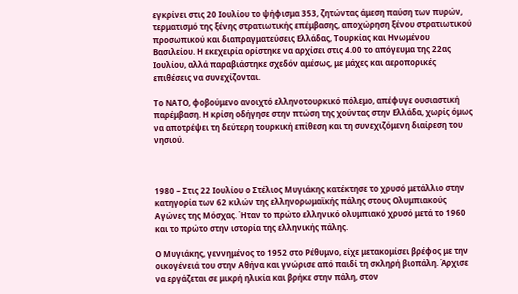εγκρίνει στις 20 Ιουλίου το ψήφισμα 353, ζητώντας άμεση παύση των πυρών, τερματισμό της ξένης στρατιωτικής επέμβασης, αποχώρηση ξένου στρατιωτικού προσωπικού και διαπραγματεύσεις Ελλάδας, Τουρκίας και Ηνωμένου Βασιλείου. Η εκεχειρία ορίστηκε να αρχίσει στις 4.00 το απόγευμα της 22ας Ιουλίου, αλλά παραβιάστηκε σχεδόν αμέσως, με μάχες και αεροπορικές επιθέσεις να συνεχίζονται.

Το ΝΑΤΟ, φοβούμενο ανοιχτό ελληνοτουρκικό πόλεμο, απέφυγε ουσιαστική παρέμβαση. Η κρίση οδήγησε στην πτώση της χούντας στην Ελλάδα, χωρίς όμως να αποτρέψει τη δεύτερη τουρκική επίθεση και τη συνεχιζόμενη διαίρεση του νησιού.



1980 – Στις 22 Ιουλίου ο Στέλιος Μυγιάκης κατέκτησε το χρυσό μετάλλιο στην κατηγορία των 62 κιλών της ελληνορωμαϊκής πάλης στους Ολυμπιακούς Αγώνες της Μόσχας. Ήταν το πρώτο ελληνικό ολυμπιακό χρυσό μετά το 1960 και το πρώτο στην ιστορία της ελληνικής πάλης.

Ο Μυγιάκης, γεννημένος το 1952 στο Ρέθυμνο, είχε μετακομίσει βρέφος με την οικογένειά του στην Αθήνα και γνώρισε από παιδί τη σκληρή βιοπάλη. Άρχισε να εργάζεται σε μικρή ηλικία και βρήκε στην πάλη, στον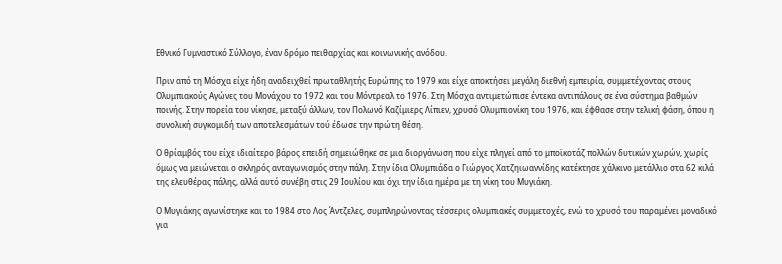Εθνικό Γυμναστικό Σύλλογο, έναν δρόμο πειθαρχίας και κοινωνικής ανόδου.

Πριν από τη Μόσχα είχε ήδη αναδειχθεί πρωταθλητής Ευρώπης το 1979 και είχε αποκτήσει μεγάλη διεθνή εμπειρία, συμμετέχοντας στους Ολυμπιακούς Αγώνες του Μονάχου το 1972 και του Μόντρεαλ το 1976. Στη Μόσχα αντιμετώπισε έντεκα αντιπάλους σε ένα σύστημα βαθμών ποινής. Στην πορεία του νίκησε, μεταξύ άλλων, τον Πολωνό Καζίμιερς Λίπιεν, χρυσό Ολυμπιονίκη του 1976, και έφθασε στην τελική φάση, όπου η συνολική συγκομιδή των αποτελεσμάτων τού έδωσε την πρώτη θέση.

Ο θρίαμβός του είχε ιδιαίτερο βάρος επειδή σημειώθηκε σε μια διοργάνωση που είχε πληγεί από το μποϊκοτάζ πολλών δυτικών χωρών, χωρίς όμως να μειώνεται ο σκληρός ανταγωνισμός στην πάλη. Στην ίδια Ολυμπιάδα ο Γιώργος Χατζηιωαννίδης κατέκτησε χάλκινο μετάλλιο στα 62 κιλά της ελευθέρας πάλης, αλλά αυτό συνέβη στις 29 Ιουλίου και όχι την ίδια ημέρα με τη νίκη του Μυγιάκη.

Ο Μυγιάκης αγωνίστηκε και το 1984 στο Λος Άντζελες, συμπληρώνοντας τέσσερις ολυμπιακές συμμετοχές, ενώ το χρυσό του παραμένει μοναδικό για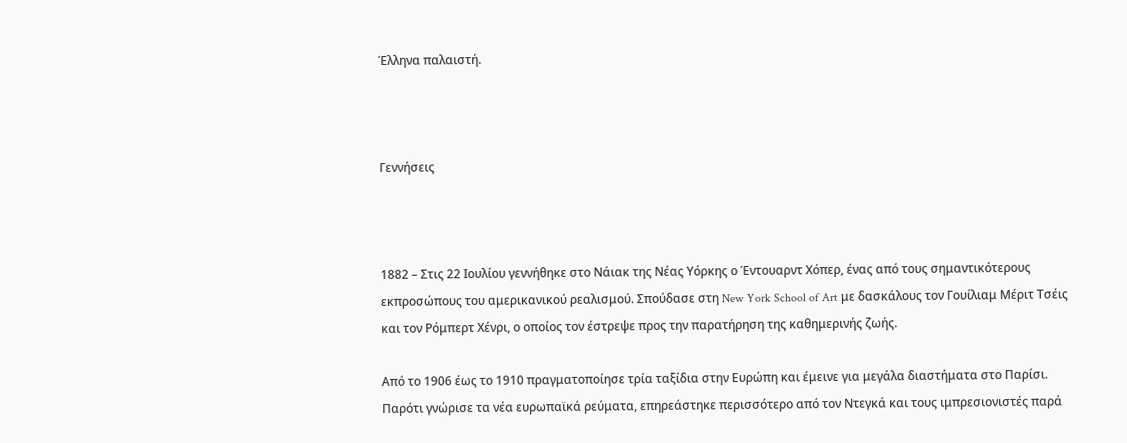Έλληνα παλαιστή.



Γεννήσεις



1882 – Στις 22 Ιουλίου γεννήθηκε στο Νάιακ της Νέας Υόρκης ο Έντουαρντ Χόπερ, ένας από τους σημαντικότερους εκπροσώπους του αμερικανικού ρεαλισμού. Σπούδασε στη New York School of Art με δασκάλους τον Γουίλιαμ Μέριτ Τσέις και τον Ρόμπερτ Χένρι, ο οποίος τον έστρεψε προς την παρατήρηση της καθημερινής ζωής.

Από το 1906 έως το 1910 πραγματοποίησε τρία ταξίδια στην Ευρώπη και έμεινε για μεγάλα διαστήματα στο Παρίσι. Παρότι γνώρισε τα νέα ευρωπαϊκά ρεύματα, επηρεάστηκε περισσότερο από τον Ντεγκά και τους ιμπρεσιονιστές παρά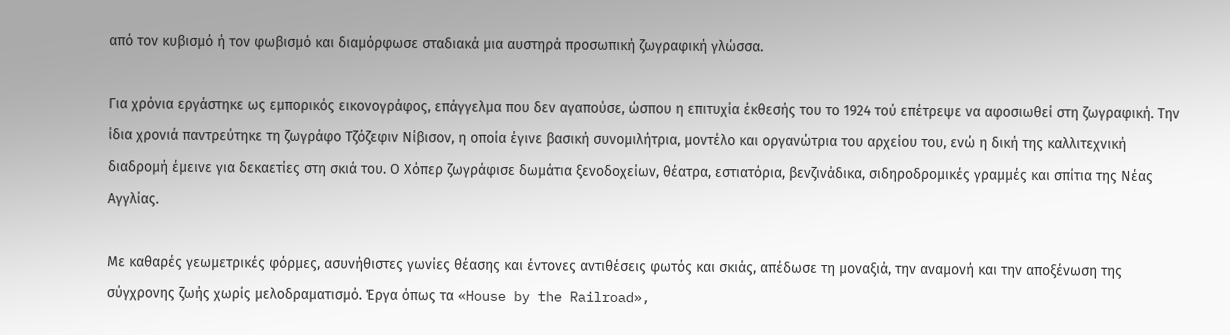από τον κυβισμό ή τον φωβισμό και διαμόρφωσε σταδιακά μια αυστηρά προσωπική ζωγραφική γλώσσα.

Για χρόνια εργάστηκε ως εμπορικός εικονογράφος, επάγγελμα που δεν αγαπούσε, ώσπου η επιτυχία έκθεσής του το 1924 τού επέτρεψε να αφοσιωθεί στη ζωγραφική. Την ίδια χρονιά παντρεύτηκε τη ζωγράφο Τζόζεφιν Νίβισον, η οποία έγινε βασική συνομιλήτρια, μοντέλο και οργανώτρια του αρχείου του, ενώ η δική της καλλιτεχνική διαδρομή έμεινε για δεκαετίες στη σκιά του. Ο Χόπερ ζωγράφισε δωμάτια ξενοδοχείων, θέατρα, εστιατόρια, βενζινάδικα, σιδηροδρομικές γραμμές και σπίτια της Νέας Αγγλίας.

Με καθαρές γεωμετρικές φόρμες, ασυνήθιστες γωνίες θέασης και έντονες αντιθέσεις φωτός και σκιάς, απέδωσε τη μοναξιά, την αναμονή και την αποξένωση της σύγχρονης ζωής χωρίς μελοδραματισμό. Έργα όπως τα «House by the Railroad»,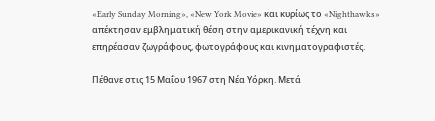«Early Sunday Morning», «New York Movie» και κυρίως το «Nighthawks» απέκτησαν εμβληματική θέση στην αμερικανική τέχνη και επηρέασαν ζωγράφους, φωτογράφους και κινηματογραφιστές.

Πέθανε στις 15 Μαΐου 1967 στη Νέα Υόρκη. Μετά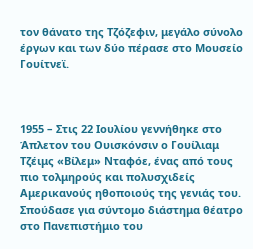τον θάνατο της Τζόζεφιν, μεγάλο σύνολο έργων και των δύο πέρασε στο Μουσείο Γουίτνεϊ.



1955 – Στις 22 Ιουλίου γεννήθηκε στο Άπλετον του Ουισκόνσιν ο Γουίλιαμ Τζέιμς «Βίλεμ» Νταφόε, ένας από τους πιο τολμηρούς και πολυσχιδείς Αμερικανούς ηθοποιούς της γενιάς του. Σπούδασε για σύντομο διάστημα θέατρο στο Πανεπιστήμιο του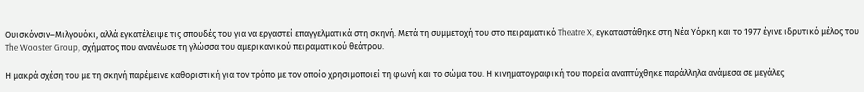Ουισκόνσιν–Μιλγουόκι, αλλά εγκατέλειψε τις σπουδές του για να εργαστεί επαγγελματικά στη σκηνή. Μετά τη συμμετοχή του στο πειραματικό Theatre X, εγκαταστάθηκε στη Νέα Υόρκη και το 1977 έγινε ιδρυτικό μέλος του The Wooster Group, σχήματος που ανανέωσε τη γλώσσα του αμερικανικού πειραματικού θεάτρου.

Η μακρά σχέση του με τη σκηνή παρέμεινε καθοριστική για τον τρόπο με τον οποίο χρησιμοποιεί τη φωνή και το σώμα του. Η κινηματογραφική του πορεία αναπτύχθηκε παράλληλα ανάμεσα σε μεγάλες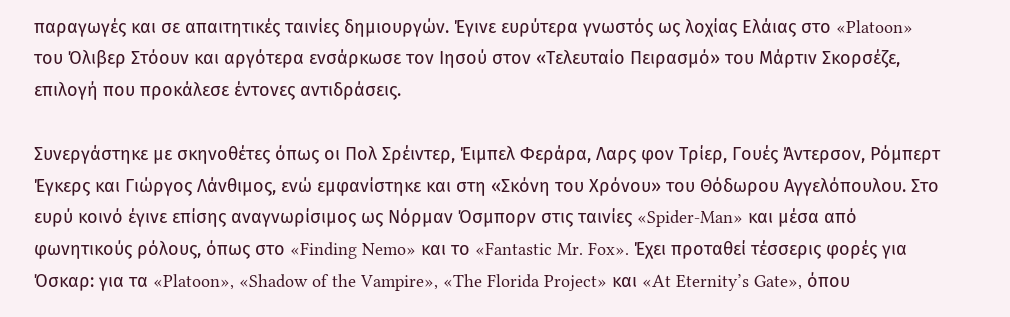παραγωγές και σε απαιτητικές ταινίες δημιουργών. Έγινε ευρύτερα γνωστός ως λοχίας Ελάιας στο «Platoon» του Όλιβερ Στόουν και αργότερα ενσάρκωσε τον Ιησού στον «Τελευταίο Πειρασμό» του Μάρτιν Σκορσέζε, επιλογή που προκάλεσε έντονες αντιδράσεις.

Συνεργάστηκε με σκηνοθέτες όπως οι Πολ Σρέιντερ, Έιμπελ Φεράρα, Λαρς φον Τρίερ, Γουές Άντερσον, Ρόμπερτ Έγκερς και Γιώργος Λάνθιμος, ενώ εμφανίστηκε και στη «Σκόνη του Χρόνου» του Θόδωρου Αγγελόπουλου. Στο ευρύ κοινό έγινε επίσης αναγνωρίσιμος ως Νόρμαν Όσμπορν στις ταινίες «Spider-Man» και μέσα από φωνητικούς ρόλους, όπως στο «Finding Nemo» και το «Fantastic Mr. Fox». Έχει προταθεί τέσσερις φορές για Όσκαρ: για τα «Platoon», «Shadow of the Vampire», «The Florida Project» και «At Eternity’s Gate», όπου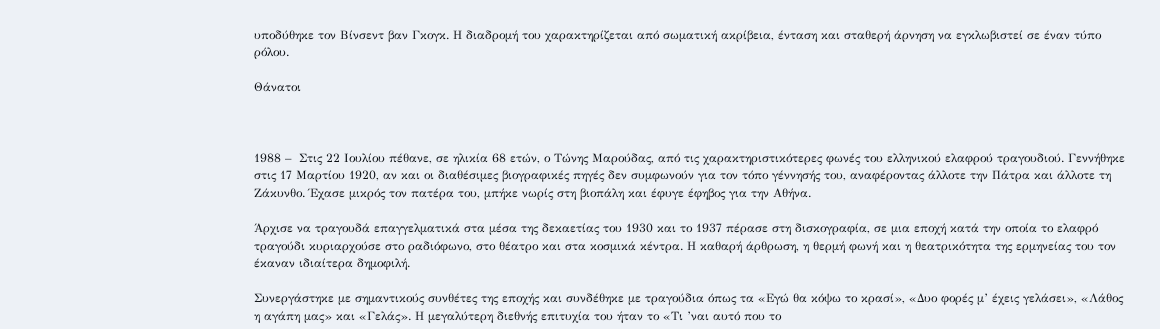υποδύθηκε τον Βίνσεντ βαν Γκογκ. Η διαδρομή του χαρακτηρίζεται από σωματική ακρίβεια, ένταση και σταθερή άρνηση να εγκλωβιστεί σε έναν τύπο ρόλου.

Θάνατοι



1988 –  Στις 22 Ιουλίου πέθανε, σε ηλικία 68 ετών, ο Τώνης Μαρούδας, από τις χαρακτηριστικότερες φωνές του ελληνικού ελαφρού τραγουδιού. Γεννήθηκε στις 17 Μαρτίου 1920, αν και οι διαθέσιμες βιογραφικές πηγές δεν συμφωνούν για τον τόπο γέννησής του, αναφέροντας άλλοτε την Πάτρα και άλλοτε τη Ζάκυνθο. Έχασε μικρός τον πατέρα του, μπήκε νωρίς στη βιοπάλη και έφυγε έφηβος για την Αθήνα.

Άρχισε να τραγουδά επαγγελματικά στα μέσα της δεκαετίας του 1930 και το 1937 πέρασε στη δισκογραφία, σε μια εποχή κατά την οποία το ελαφρό τραγούδι κυριαρχούσε στο ραδιόφωνο, στο θέατρο και στα κοσμικά κέντρα. Η καθαρή άρθρωση, η θερμή φωνή και η θεατρικότητα της ερμηνείας του τον έκαναν ιδιαίτερα δημοφιλή.

Συνεργάστηκε με σημαντικούς συνθέτες της εποχής και συνδέθηκε με τραγούδια όπως τα «Εγώ θα κόψω το κρασί», «Δυο φορές μ’ έχεις γελάσει», «Λάθος η αγάπη μας» και «Γελάς». Η μεγαλύτερη διεθνής επιτυχία του ήταν το «Τι ’ναι αυτό που το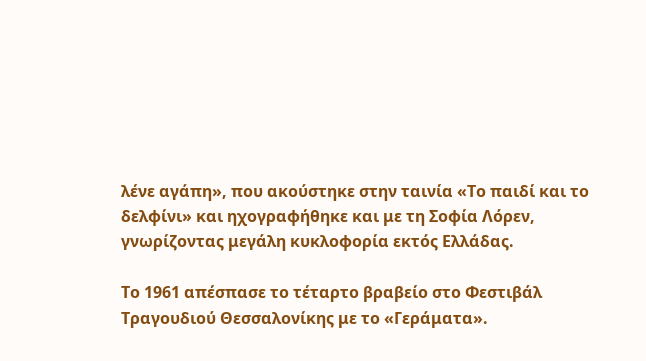λένε αγάπη», που ακούστηκε στην ταινία «Το παιδί και το δελφίνι» και ηχογραφήθηκε και με τη Σοφία Λόρεν, γνωρίζοντας μεγάλη κυκλοφορία εκτός Ελλάδας.

Το 1961 απέσπασε το τέταρτο βραβείο στο Φεστιβάλ Τραγουδιού Θεσσαλονίκης με το «Γεράματα».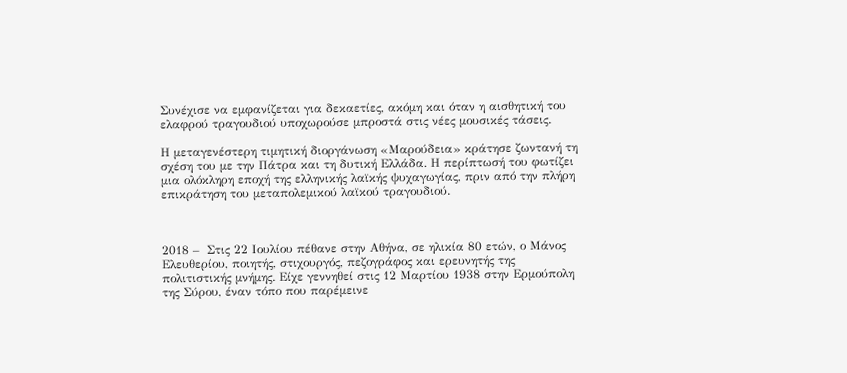Συνέχισε να εμφανίζεται για δεκαετίες, ακόμη και όταν η αισθητική του ελαφρού τραγουδιού υποχωρούσε μπροστά στις νέες μουσικές τάσεις.

Η μεταγενέστερη τιμητική διοργάνωση «Μαρούδεια» κράτησε ζωντανή τη σχέση του με την Πάτρα και τη δυτική Ελλάδα. Η περίπτωσή του φωτίζει μια ολόκληρη εποχή της ελληνικής λαϊκής ψυχαγωγίας, πριν από την πλήρη επικράτηση του μεταπολεμικού λαϊκού τραγουδιού.



2018 –  Στις 22 Ιουλίου πέθανε στην Αθήνα, σε ηλικία 80 ετών, ο Μάνος Ελευθερίου, ποιητής, στιχουργός, πεζογράφος και ερευνητής της πολιτιστικής μνήμης. Είχε γεννηθεί στις 12 Μαρτίου 1938 στην Ερμούπολη της Σύρου, έναν τόπο που παρέμεινε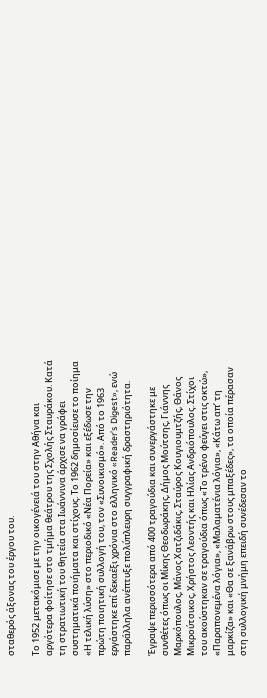σταθερός άξονας του έργου του.

Το 1952 μετακόμισε με την οικογένειά του στην Αθήνα και αργότερα φοίτησε στο τμήμα θεάτρου της Σχολής Σταυράκου. Κατά τη στρατιωτική του θητεία στα Ιωάννινα άρχισε να γράφει συστηματικά ποιήματα και στίχους. Το 1962 δημοσίευσε το ποίημα «Η τελική λύση» στο περιοδικό «Νέα Πορεία» και εξέδωσε την πρώτη ποιητική συλλογή του, τον «Συνοικισμό». Από το 1963 εργάστηκε επί δεκαέξι χρόνια στο ελληνικό «Reader’s Digest», ενώ παράλληλα ανέπτυξε πολύπλευρη συγγραφική δραστηριότητα.

Έγραψε περισσότερα από 400 τραγούδια και συνεργάστηκε με συνθέτες όπως οι Μίκης Θεοδωράκης, Δήμος Μούτσης, Γιάννης Μαρκόπουλος, Μάνος Χατζιδάκις, Σταύρος Κουγιουμτζής, Θάνος Μικρούτσικος, Χρήστος Λεοντής και Ηλίας Ανδριόπουλος. Στίχοι του ακούστηκαν σε τραγούδια όπως «Το τρένο φεύγει στις οκτώ», «Παραπονεμένα λόγια», «Μαλαματένια λόγια», «Κάτω απ’ τη μαρκίζα» και «Θα σε ξανάβρω στους μπαξέδες», τα οποία πέρασαν στη συλλογική μνήμη επειδή συνέδεσαν το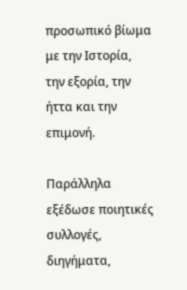προσωπικό βίωμα με την Ιστορία, την εξορία, την ήττα και την επιμονή.

Παράλληλα εξέδωσε ποιητικές συλλογές, διηγήματα,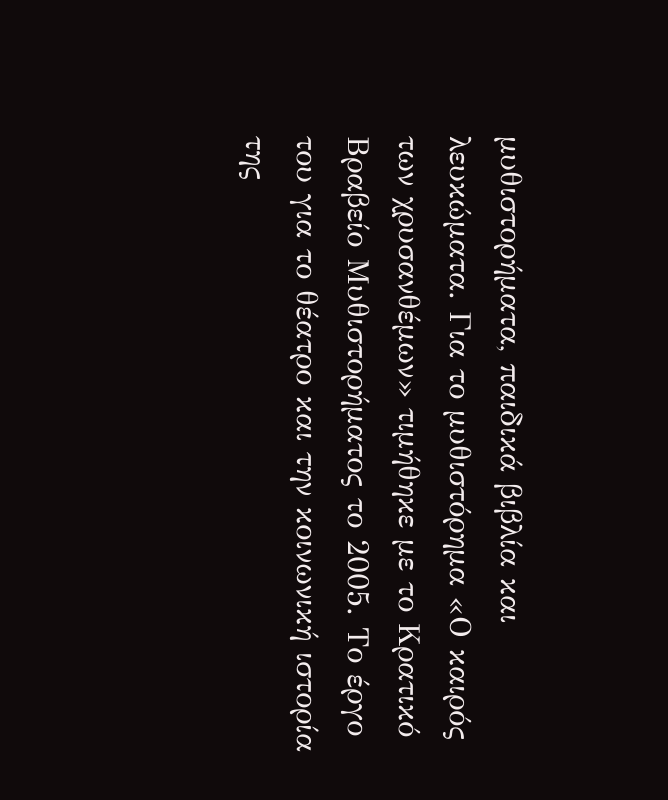μυθιστορήματα, παιδικά βιβλία και λευκώματα. Για το μυθιστόρημα «Ο καιρός των χρυσανθέμων» τιμήθηκε με το Κρατικό Βραβείο Μυθιστορήματος το 2005. Το έργο του για το θέατρο και την κοινωνική ιστορία της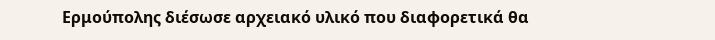Ερμούπολης διέσωσε αρχειακό υλικό που διαφορετικά θα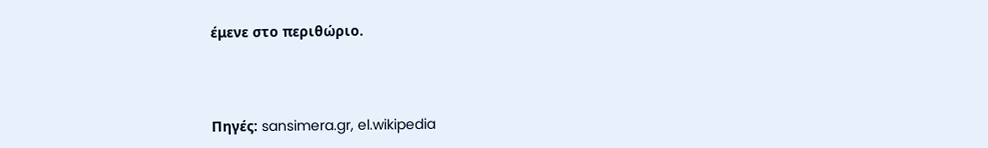έμενε στο περιθώριο.



Πηγές: sansimera.gr, el.wikipedia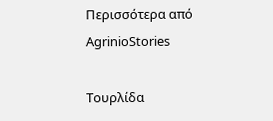Περισσότερα από AgrinioStories

Τουρλίδα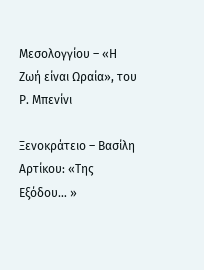Μεσολογγίου – «Η Ζωή είναι Ωραία», του Ρ. Μπενίνι

Ξενοκράτειο – Βασίλη Αρτίκου: «Της Εξόδου… »